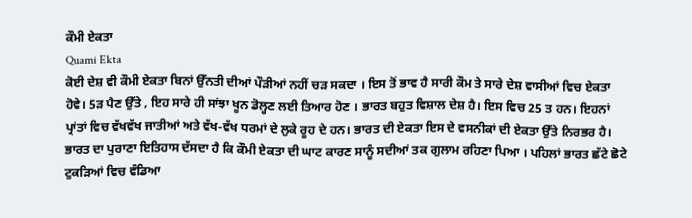ਕੌਮੀ ਏਕਤਾ
Quami Ekta
ਕੋਈ ਦੇਸ਼ ਵੀ ਕੌਮੀ ਏਕਤਾ ਬਿਨਾਂ ਉੱਨਤੀ ਦੀਆਂ ਪੌੜੀਆਂ ਨਹੀਂ ਚੜ ਸਕਦਾ । ਇਸ ਤੋਂ ਭਾਵ ਹੈ ਸਾਰੀ ਕੌਮ ਤੇ ਸਾਰੇ ਦੇਸ਼ ਵਾਸੀਆਂ ਵਿਚ ਏਕਤਾ ਹੋਵੇ। 5ੜ ਪੈਣ ਉੱਤੇ , ਇਹ ਸਾਰੇ ਹੀ ਸਾਂਝਾ ਖੂਨ ਡੋਲ੍ਹਣ ਲਈ ਤਿਆਰ ਹੋਣ । ਭਾਰਤ ਬਹੁਤ ਵਿਸ਼ਾਲ ਦੇਸ਼ ਹੈ। ਇਸ ਵਿਚ 25 ਤ ਹਨ। ਇਹਨਾਂ ਪ੍ਰਾਂਤਾਂ ਵਿਚ ਵੱਖਵੱਖ ਜਾਤੀਆਂ ਅਤੇ ਵੱਖ-ਵੱਖ ਧਰਮਾਂ ਦੇ ਲੁਕੇ ਰੂਹ ਦੇ ਹਨ। ਭਾਰਤ ਦੀ ਏਕਤਾ ਇਸ ਦੇ ਵਸਨੀਕਾਂ ਦੀ ਏਕਤਾ ਉੱਤੇ ਨਿਰਭਰ ਹੈ।
ਭਾਰਤ ਦਾ ਪੁਰਾਣਾ ਇਤਿਹਾਸ ਦੱਸਦਾ ਹੈ ਕਿ ਕੌਮੀ ਏਕਤਾ ਦੀ ਘਾਟ ਕਾਰਣ ਸਾਨੂੰ ਸਦੀਆਂ ਤਕ ਗੁਲਾਮ ਰਹਿਣਾ ਪਿਆ । ਪਹਿਲਾਂ ਭਾਰਤ ਛੱਟੇ ਛੋਟੇ ਟੁਕੜਿਆਂ ਵਿਚ ਵੰਡਿਆ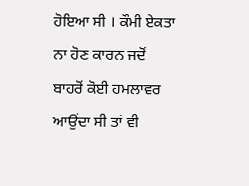ਹੋਇਆ ਸੀ । ਕੌਮੀ ਏਕਤਾ ਨਾ ਹੋਣ ਕਾਰਨ ਜਦੋਂ ਬਾਹਰੋਂ ਕੋਈ ਹਮਲਾਵਰ ਆਉਂਦਾ ਸੀ ਤਾਂ ਵੀ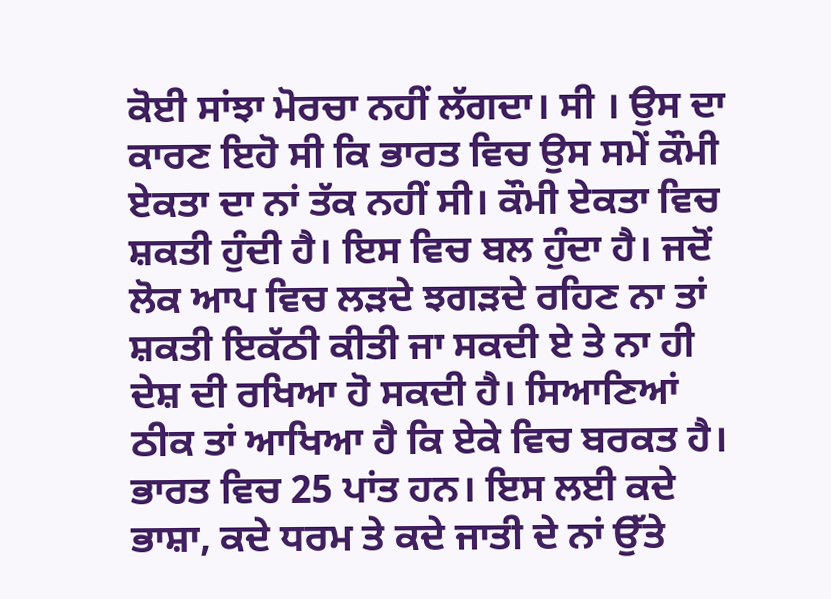ਕੋਈ ਸਾਂਝਾ ਮੋਰਚਾ ਨਹੀਂ ਲੱਗਦਾ। ਸੀ । ਉਸ ਦਾ ਕਾਰਣ ਇਹੋ ਸੀ ਕਿ ਭਾਰਤ ਵਿਚ ਉਸ ਸਮੇਂ ਕੌਮੀ ਏਕਤਾ ਦਾ ਨਾਂ ਤੱਕ ਨਹੀਂ ਸੀ। ਕੌਮੀ ਏਕਤਾ ਵਿਚ ਸ਼ਕਤੀ ਹੁੰਦੀ ਹੈ। ਇਸ ਵਿਚ ਬਲ ਹੁੰਦਾ ਹੈ। ਜਦੋਂ ਲੋਕ ਆਪ ਵਿਚ ਲੜਦੇ ਝਗੜਦੇ ਰਹਿਣ ਨਾ ਤਾਂ ਸ਼ਕਤੀ ਇਕੱਠੀ ਕੀਤੀ ਜਾ ਸਕਦੀ ਏ ਤੇ ਨਾ ਹੀ ਦੇਸ਼ ਦੀ ਰਖਿਆ ਹੋ ਸਕਦੀ ਹੈ। ਸਿਆਣਿਆਂ ਠੀਕ ਤਾਂ ਆਖਿਆ ਹੈ ਕਿ ਏਕੇ ਵਿਚ ਬਰਕਤ ਹੈ।
ਭਾਰਤ ਵਿਚ 25 ਪਾਂਤ ਹਨ। ਇਸ ਲਈ ਕਦੇ ਭਾਸ਼ਾ, ਕਦੇ ਧਰਮ ਤੇ ਕਦੇ ਜਾਤੀ ਦੇ ਨਾਂ ਉੱਤੇ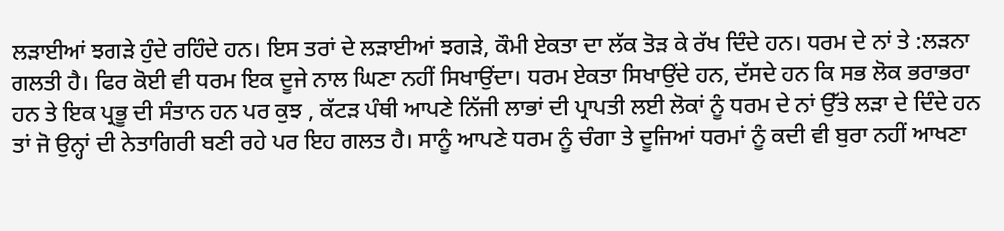ਲੜਾਈਆਂ ਝਗੜੇ ਹੁੰਦੇ ਰਹਿੰਦੇ ਹਨ। ਇਸ ਤਰਾਂ ਦੇ ਲੜਾਈਆਂ ਝਗੜੇ, ਕੌਮੀ ਏਕਤਾ ਦਾ ਲੱਕ ਤੋੜ ਕੇ ਰੱਖ ਦਿੰਦੇ ਹਨ। ਧਰਮ ਦੇ ਨਾਂ ਤੇ :ਲੜਨਾ ਗਲਤੀ ਹੈ। ਫਿਰ ਕੋਈ ਵੀ ਧਰਮ ਇਕ ਦੂਜੇ ਨਾਲ ਘਿਣਾ ਨਹੀਂ ਸਿਖਾਉਂਦਾ। ਧਰਮ ਏਕਤਾ ਸਿਖਾਉਂਦੇ ਹਨ, ਦੱਸਦੇ ਹਨ ਕਿ ਸਭ ਲੋਕ ਭਰਾਭਰਾ ਹਨ ਤੇ ਇਕ ਪ੍ਰਭੂ ਦੀ ਸੰਤਾਨ ਹਨ ਪਰ ਕੁਝ , ਕੱਟੜ ਪੰਥੀ ਆਪਣੇ ਨਿੱਜੀ ਲਾਭਾਂ ਦੀ ਪ੍ਰਾਪਤੀ ਲਈ ਲੋਕਾਂ ਨੂੰ ਧਰਮ ਦੇ ਨਾਂ ਉੱਤੇ ਲੜਾ ਦੇ ਦਿੰਦੇ ਹਨ ਤਾਂ ਜੋ ਉਨ੍ਹਾਂ ਦੀ ਨੇਤਾਗਿਰੀ ਬਣੀ ਰਹੇ ਪਰ ਇਹ ਗਲਤ ਹੈ। ਸਾਨੂੰ ਆਪਣੇ ਧਰਮ ਨੂੰ ਚੰਗਾ ਤੇ ਦੂਜਿਆਂ ਧਰਮਾਂ ਨੂੰ ਕਦੀ ਵੀ ਬੁਰਾ ਨਹੀਂ ਆਖਣਾ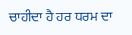ਚਾਹੀਦਾ ਹੈ ਹਰ ਧਰਮ ਦਾ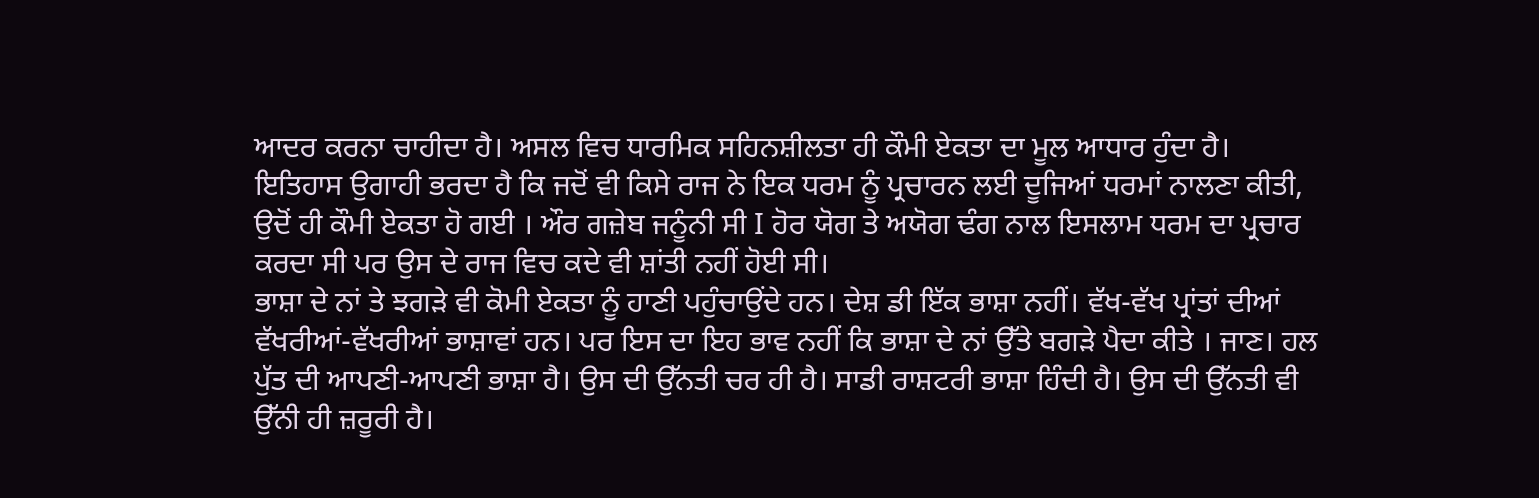ਆਦਰ ਕਰਨਾ ਚਾਹੀਦਾ ਹੈ। ਅਸਲ ਵਿਚ ਧਾਰਮਿਕ ਸਹਿਨਸ਼ੀਲਤਾ ਹੀ ਕੌਮੀ ਏਕਤਾ ਦਾ ਮੂਲ ਆਧਾਰ ਹੁੰਦਾ ਹੈ।
ਇਤਿਹਾਸ ਉਗਾਹੀ ਭਰਦਾ ਹੈ ਕਿ ਜਦੋਂ ਵੀ ਕਿਸੇ ਰਾਜ ਨੇ ਇਕ ਧਰਮ ਨੂੰ ਪ੍ਰਚਾਰਨ ਲਈ ਦੂਜਿਆਂ ਧਰਮਾਂ ਨਾਲਣਾ ਕੀਤੀ, ਉਦੋਂ ਹੀ ਕੌਮੀ ਏਕਤਾ ਹੋ ਗਈ । ਔਰ ਗਜ਼ੇਬ ਜਨੂੰਨੀ ਸੀ I ਹੋਰ ਯੋਗ ਤੇ ਅਯੋਗ ਢੰਗ ਨਾਲ ਇਸਲਾਮ ਧਰਮ ਦਾ ਪ੍ਰਚਾਰ ਕਰਦਾ ਸੀ ਪਰ ਉਸ ਦੇ ਰਾਜ ਵਿਚ ਕਦੇ ਵੀ ਸ਼ਾਂਤੀ ਨਹੀਂ ਹੋਈ ਸੀ।
ਭਾਸ਼ਾ ਦੇ ਨਾਂ ਤੇ ਝਗੜੇ ਵੀ ਕੋਮੀ ਏਕਤਾ ਨੂੰ ਹਾਣੀ ਪਹੁੰਚਾਉਂਦੇ ਹਨ। ਦੇਸ਼ ਡੀ ਇੱਕ ਭਾਸ਼ਾ ਨਹੀਂ। ਵੱਖ-ਵੱਖ ਪ੍ਰਾਂਤਾਂ ਦੀਆਂ ਵੱਖਰੀਆਂ-ਵੱਖਰੀਆਂ ਭਾਸ਼ਾਵਾਂ ਹਨ। ਪਰ ਇਸ ਦਾ ਇਹ ਭਾਵ ਨਹੀਂ ਕਿ ਭਾਸ਼ਾ ਦੇ ਨਾਂ ਉੱਤੇ ਬਗੜੇ ਪੈਦਾ ਕੀਤੇ । ਜਾਣ। ਹਲ ਪੁੱਤ ਦੀ ਆਪਣੀ-ਆਪਣੀ ਭਾਸ਼ਾ ਹੈ। ਉਸ ਦੀ ਉੱਨਤੀ ਚਰ ਹੀ ਹੈ। ਸਾਡੀ ਰਾਸ਼ਟਰੀ ਭਾਸ਼ਾ ਹਿੰਦੀ ਹੈ। ਉਸ ਦੀ ਉੱਨਤੀ ਵੀ ਉੱਨੀ ਹੀ ਜ਼ਰੂਰੀ ਹੈ।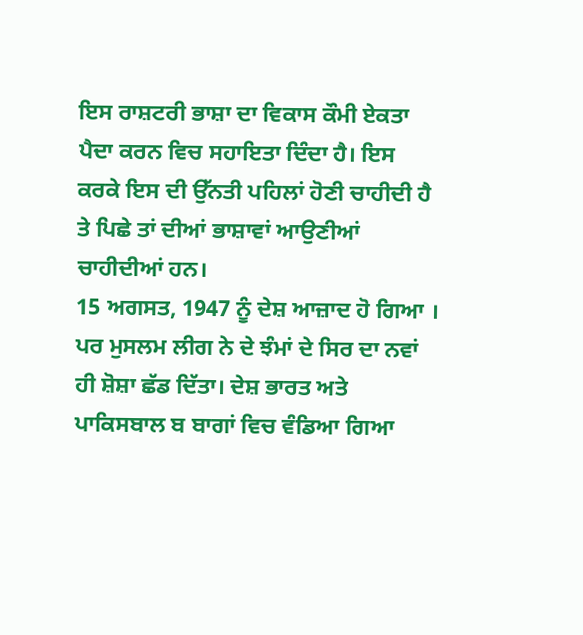ਇਸ ਰਾਸ਼ਟਰੀ ਭਾਸ਼ਾ ਦਾ ਵਿਕਾਸ ਕੌਮੀ ਏਕਤਾ ਪੈਦਾ ਕਰਨ ਵਿਚ ਸਹਾਇਤਾ ਦਿੰਦਾ ਹੈ। ਇਸ ਕਰਕੇ ਇਸ ਦੀ ਉੱਨਤੀ ਪਹਿਲਾਂ ਹੋਣੀ ਚਾਹੀਦੀ ਹੈ ਤੇ ਪਿਛੇ ਤਾਂ ਦੀਆਂ ਭਾਸ਼ਾਵਾਂ ਆਉਣੀਆਂ ਚਾਹੀਦੀਆਂ ਹਨ।
15 ਅਗਸਤ, 1947 ਨੂੰ ਦੇਸ਼ ਆਜ਼ਾਦ ਹੋ ਗਿਆ । ਪਰ ਮੁਸਲਮ ਲੀਗ ਨੇ ਦੇ ਝੰਮਾਂ ਦੇ ਸਿਰ ਦਾ ਨਵਾਂ ਹੀ ਸ਼ੋਸ਼ਾ ਛੱਡ ਦਿੱਤਾ। ਦੇਸ਼ ਭਾਰਤ ਅਤੇ ਪਾਕਿਸਬਾਲ ਬ ਬਾਗਾਂ ਵਿਚ ਵੰਡਿਆ ਗਿਆ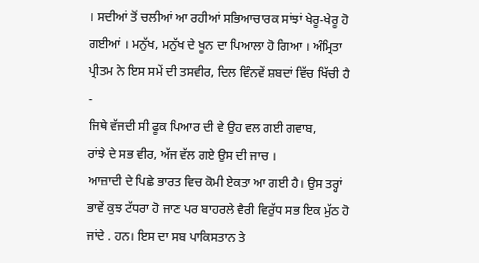। ਸਦੀਆਂ ਤੋਂ ਚਲੀਆਂ ਆ ਰਹੀਆਂ ਸਭਿਆਚਾਰਕ ਸਾਂਝਾਂ ਖੇਰੂ-ਖੇਰੂ ਹੋ ਗਈਆਂ । ਮਨੁੱਖ, ਮਨੁੱਖ ਦੇ ਖੂਨ ਦਾ ਪਿਆਲਾ ਹੋ ਗਿਆ । ਅੰਮ੍ਰਿਤਾ ਪ੍ਰੀਤਮ ਨੇ ਇਸ ਸਮੇਂ ਦੀ ਤਸਵੀਰ, ਦਿਲ ਵਿੰਨਵੇਂ ਸ਼ਬਦਾਂ ਵਿੱਚ ਖਿੱਚੀ ਹੈ -
ਜਿਥੇ ਵੱਜਦੀ ਸੀ ਫੂਕ ਪਿਆਰ ਦੀ ਵੇ ਉਹ ਵਲ ਗਈ ਗਵਾਬ,
ਰਾਂਝੇ ਦੇ ਸਭ ਵੀਰ, ਅੱਜ ਵੱਲ ਗਏ ਉਸ ਦੀ ਜਾਚ ।
ਆਜ਼ਾਦੀ ਦੇ ਪਿਛੇ ਭਾਰਤ ਵਿਚ ਕੋਮੀ ਏਕਤਾ ਆ ਗਈ ਹੈ। ਉਸ ਤਰ੍ਹਾਂ ਭਾਵੇਂ ਕੁਝ ਟੱਧਰਾ ਹੋ ਜਾਣ ਪਰ ਬਾਹਰਲੇ ਵੈਰੀ ਵਿਰੁੱਧ ਸਭ ਇਕ ਮੁੱਠ ਹੋ ਜਾਂਦੇ . ਹਨ। ਇਸ ਦਾ ਸਬ ਪਾਕਿਸਤਾਨ ਤੇ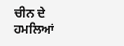ਚੀਨ ਦੇ ਹਮਲਿਆਂ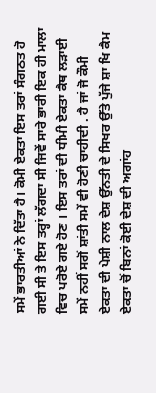ਸਮੇਂ ਭਾਰਤੀਆਂ ਨੇ ਦਿੱਤਾ ਹੈ। ਕੋਮੀ ਏਕਤਾ ਇਸ ਤਰਾਂ ਸੰਗਠਤ ਹੋ ਗਈ ਸੀ ਤੇ ਇਸ ਤਰ੍ਹਾਂ ਲੱਗਦਾ ਸੀ ਜਿਵੇਂ ਸਾਰੇ ਭਾਰੀ ਇਕ ਹੀ ਮਾਲਾ ਵਿਚ ਪਰੋਏ ਗਏ ਹੋਣ । ਇਸ ਤਰਾਂ ਦੀ ਧੀਮੀ ਏਕਤਾ ਕੈਥ ਲੜਾਈ ਸਮੇਂ ਨਹੀਂ ਸਗੋਂ ਸ਼ਾਂਤੀ ਸਮੇਂ ਵੀ ਹੋਣੀ ਚਾਹੀਦੀ . ਹੈ ਜਾਂ ਜੋ ਕੌਮੀ ਏਕਤਾ ਦੀ ਪੇਸ਼ੀ ਨਾਲ ਦੇਸ਼ ਉੱਨਤੀ ਦੇ ਸਿਖਰ ਉੱਤੇ ਪੁੱਜੇ ਸ਼ਾ ਖਿ ਕੈਮ ਏਕਤਾ ਚੋਂ ਬਿਨਾਂ ਕੋਈ ਦੇਸ਼ ਦੀ ਅਗਾਂਹ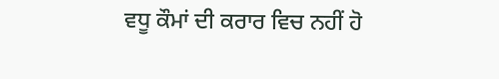ਵਧੂ ਕੌਮਾਂ ਦੀ ਕਰਾਰ ਵਿਚ ਨਹੀਂ ਹੋ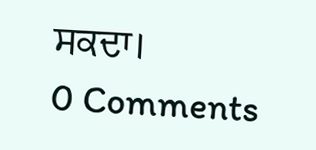ਸਕਦਾ।
0 Comments